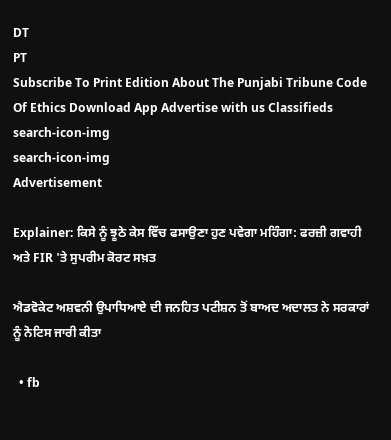DT
PT
Subscribe To Print Edition About The Punjabi Tribune Code Of Ethics Download App Advertise with us Classifieds
search-icon-img
search-icon-img
Advertisement

Explainer: ਕਿਸੇ ਨੂੰ ਝੂਠੇ ਕੇਸ ਵਿੱਚ ਫਸਾਉਣਾ ਹੁਣ ਪਵੇਗਾ ਮਹਿੰਗਾ: ਫਰਜ਼ੀ ਗਵਾਹੀ ਅਤੇ FIR 'ਤੇ ਸੁਪਰੀਮ ਕੋਰਟ ਸਖ਼ਤ

ਐਡਵੋਕੇਟ ਅਸ਼ਵਨੀ ਉਪਾਧਿਆਏ ਦੀ ਜਨਹਿਤ ਪਟੀਸ਼ਨ ਤੋਂ ਬਾਅਦ ਅਦਾਲਤ ਨੇ ਸਰਕਾਰਾਂ ਨੂੰ ਨੋਟਿਸ ਜਾਰੀ ਕੀਤਾ

  • fb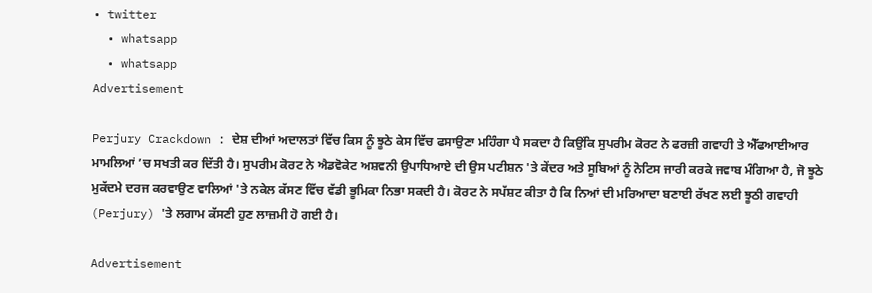• twitter
  • whatsapp
  • whatsapp
Advertisement

Perjury Crackdown : ਦੇਸ਼ ਦੀਆਂ ਅਦਾਲਤਾਂ ਵਿੱਚ ਕਿਸ ਨੂੰ ਝੂਠੇ ਕੇਸ ਵਿੱਚ ਫਸਾਉਣਾ ਮਹਿੰਗਾ ਪੈ ਸਕਦਾ ਹੈ ਕਿਉਂਕਿ ਸੁਪਰੀਮ ਕੋਰਟ ਨੇ ਫਰਜ਼ੀ ਗਵਾਹੀ ਤੇ ਐੱਫਆਈਆਰ ਮਾਮਲਿਆਂ ’ਚ ਸਖਤੀ ਕਰ ਦਿੱਤੀ ਹੈ। ਸੁਪਰੀਮ ਕੋਰਟ ਨੇ ਐਡਵੋਕੇਟ ਅਸ਼ਵਨੀ ਉਪਾਧਿਆਏ ਦੀ ਉਸ ਪਟੀਸ਼ਨ 'ਤੇ ਕੇਂਦਰ ਅਤੇ ਸੂਬਿਆਂ ਨੂੰ ਨੋਟਿਸ ਜਾਰੀ ਕਰਕੇ ਜਵਾਬ ਮੰਗਿਆ ਹੈ, ਜੋ ਝੂਠੇ ਮੁਕੱਦਮੇ ਦਰਜ ਕਰਵਾਉਣ ਵਾਲਿਆਂ 'ਤੇ ਨਕੇਲ ਕੱਸਣ ਵਿੱਚ ਵੱਡੀ ਭੂਮਿਕਾ ਨਿਭਾ ਸਕਦੀ ਹੈ। ਕੋਰਟ ਨੇ ਸਪੱਸ਼ਟ ਕੀਤਾ ਹੈ ਕਿ ਨਿਆਂ ਦੀ ਮਰਿਆਦਾ ਬਣਾਈ ਰੱਖਣ ਲਈ ਝੂਠੀ ਗਵਾਹੀ (Perjury) 'ਤੇ ਲਗਾਮ ਕੱਸਣੀ ਹੁਣ ਲਾਜ਼ਮੀ ਹੋ ਗਈ ਹੈ।

Advertisement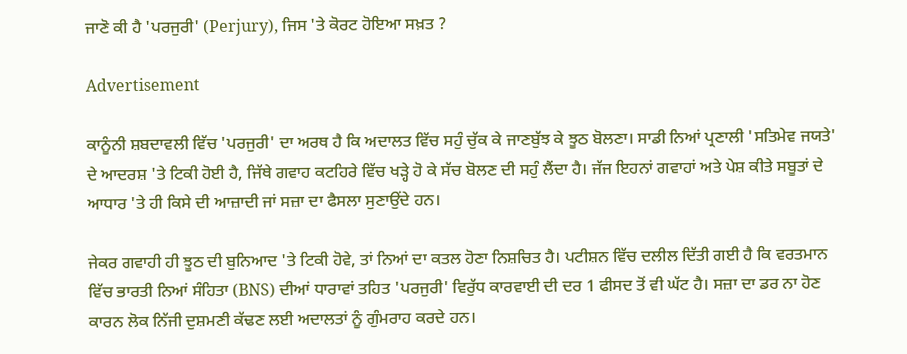ਜਾਣੋ ਕੀ ਹੈ 'ਪਰਜੁਰੀ' (Perjury), ਜਿਸ 'ਤੇ ਕੋਰਟ ਹੋਇਆ ਸਖ਼ਤ ?

Advertisement

ਕਾਨੂੰਨੀ ਸ਼ਬਦਾਵਲੀ ਵਿੱਚ 'ਪਰਜੁਰੀ' ਦਾ ਅਰਥ ਹੈ ਕਿ ਅਦਾਲਤ ਵਿੱਚ ਸਹੁੰ ਚੁੱਕ ਕੇ ਜਾਣਬੁੱਝ ਕੇ ਝੂਠ ਬੋਲਣਾ। ਸਾਡੀ ਨਿਆਂ ਪ੍ਰਣਾਲੀ 'ਸਤਿਮੇਵ ਜਯਤੇ' ਦੇ ਆਦਰਸ਼ 'ਤੇ ਟਿਕੀ ਹੋਈ ਹੈ, ਜਿੱਥੇ ਗਵਾਹ ਕਟਹਿਰੇ ਵਿੱਚ ਖੜ੍ਹੇ ਹੋ ਕੇ ਸੱਚ ਬੋਲਣ ਦੀ ਸਹੁੰ ਲੈਂਦਾ ਹੈ। ਜੱਜ ਇਹਨਾਂ ਗਵਾਹਾਂ ਅਤੇ ਪੇਸ਼ ਕੀਤੇ ਸਬੂਤਾਂ ਦੇ ਆਧਾਰ 'ਤੇ ਹੀ ਕਿਸੇ ਦੀ ਆਜ਼ਾਦੀ ਜਾਂ ਸਜ਼ਾ ਦਾ ਫੈਸਲਾ ਸੁਣਾਉਂਦੇ ਹਨ।

ਜੇਕਰ ਗਵਾਹੀ ਹੀ ਝੂਠ ਦੀ ਬੁਨਿਆਦ 'ਤੇ ਟਿਕੀ ਹੋਵੇ, ਤਾਂ ਨਿਆਂ ਦਾ ਕਤਲ ਹੋਣਾ ਨਿਸ਼ਚਿਤ ਹੈ। ਪਟੀਸ਼ਨ ਵਿੱਚ ਦਲੀਲ ਦਿੱਤੀ ਗਈ ਹੈ ਕਿ ਵਰਤਮਾਨ ਵਿੱਚ ਭਾਰਤੀ ਨਿਆਂ ਸੰਹਿਤਾ (BNS) ਦੀਆਂ ਧਾਰਾਵਾਂ ਤਹਿਤ 'ਪਰਜੁਰੀ' ਵਿਰੁੱਧ ਕਾਰਵਾਈ ਦੀ ਦਰ 1 ਫੀਸਦ ਤੋਂ ਵੀ ਘੱਟ ਹੈ। ਸਜ਼ਾ ਦਾ ਡਰ ਨਾ ਹੋਣ ਕਾਰਨ ਲੋਕ ਨਿੱਜੀ ਦੁਸ਼ਮਣੀ ਕੱਢਣ ਲਈ ਅਦਾਲਤਾਂ ਨੂੰ ਗੁੰਮਰਾਹ ਕਰਦੇ ਹਨ।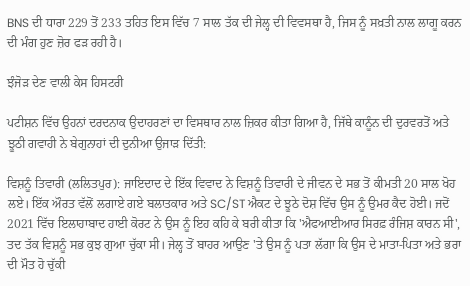BNS ਦੀ ਧਾਰਾ 229 ਤੋਂ 233 ਤਹਿਤ ਇਸ ਵਿੱਚ 7 ਸਾਲ ਤੱਕ ਦੀ ਜੇਲ੍ਹ ਦੀ ਵਿਵਸਥਾ ਹੈ, ਜਿਸ ਨੂੰ ਸਖ਼ਤੀ ਨਾਲ ਲਾਗੂ ਕਰਨ ਦੀ ਮੰਗ ਹੁਣ ਜ਼ੋਰ ਫੜ ਰਹੀ ਹੈ।

ਝੰਜੋੜ ਦੇਣ ਵਾਲੀ ਕੇਸ ਹਿਸਟਰੀ

ਪਟੀਸ਼ਨ ਵਿੱਚ ਉਹਨਾਂ ਦਰਦਨਾਕ ਉਦਾਹਰਣਾਂ ਦਾ ਵਿਸਥਾਰ ਨਾਲ ਜ਼ਿਕਰ ਕੀਤਾ ਗਿਆ ਹੈ, ਜਿੱਥੇ ਕਾਨੂੰਨ ਦੀ ਦੁਰਵਰਤੋਂ ਅਤੇ ਝੂਠੀ ਗਵਾਹੀ ਨੇ ਬੇਗੁਨਾਹਾਂ ਦੀ ਦੁਨੀਆ ਉਜਾੜ ਦਿੱਤੀ:

ਵਿਸ਼ਨੂੰ ਤਿਵਾਰੀ (ਲਲਿਤਪੁਰ): ਜਾਇਦਾਦ ਦੇ ਇੱਕ ਵਿਵਾਦ ਨੇ ਵਿਸ਼ਨੂੰ ਤਿਵਾਰੀ ਦੇ ਜੀਵਨ ਦੇ ਸਭ ਤੋਂ ਕੀਮਤੀ 20 ਸਾਲ ਖੋਹ ਲਏ। ਇੱਕ ਔਰਤ ਵੱਲੋਂ ਲਗਾਏ ਗਏ ਬਲਾਤਕਾਰ ਅਤੇ SC/ST ਐਕਟ ਦੇ ਝੂਠੇ ਦੋਸ਼ ਵਿੱਚ ਉਸ ਨੂੰ ਉਮਰ ਕੈਦ ਹੋਈ। ਜਦੋਂ 2021 ਵਿੱਚ ਇਲਾਹਾਬਾਦ ਹਾਈ ਕੋਰਟ ਨੇ ਉਸ ਨੂੰ ਇਹ ਕਹਿ ਕੇ ਬਰੀ ਕੀਤਾ ਕਿ 'ਐਫਆਈਆਰ ਸਿਰਫ਼ ਰੰਜਿਸ਼ ਕਾਰਨ ਸੀ', ਤਦ ਤੱਕ ਵਿਸ਼ਨੂੰ ਸਭ ਕੁਝ ਗੁਆ ਚੁੱਕਾ ਸੀ। ਜੇਲ੍ਹ ਤੋਂ ਬਾਹਰ ਆਉਣ 'ਤੇ ਉਸ ਨੂੰ ਪਤਾ ਲੱਗਾ ਕਿ ਉਸ ਦੇ ਮਾਤਾ-ਪਿਤਾ ਅਤੇ ਭਰਾ ਦੀ ਮੌਤ ਹੋ ਚੁੱਕੀ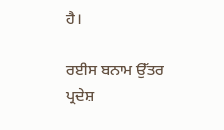ਹੈ।

ਰਈਸ ਬਨਾਮ ਉੱਤਰ ਪ੍ਰਦੇਸ਼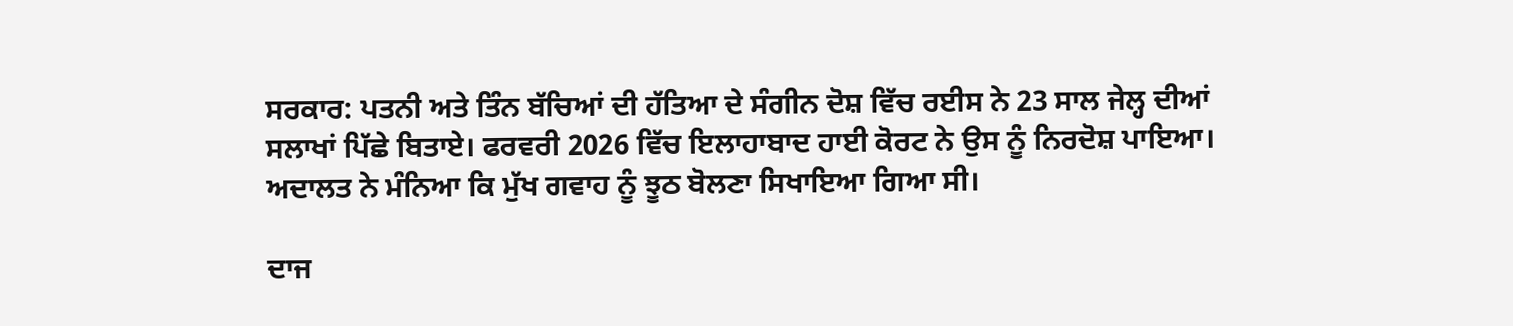ਸਰਕਾਰ: ਪਤਨੀ ਅਤੇ ਤਿੰਨ ਬੱਚਿਆਂ ਦੀ ਹੱਤਿਆ ਦੇ ਸੰਗੀਨ ਦੋਸ਼ ਵਿੱਚ ਰਈਸ ਨੇ 23 ਸਾਲ ਜੇਲ੍ਹ ਦੀਆਂ ਸਲਾਖਾਂ ਪਿੱਛੇ ਬਿਤਾਏ। ਫਰਵਰੀ 2026 ਵਿੱਚ ਇਲਾਹਾਬਾਦ ਹਾਈ ਕੋਰਟ ਨੇ ਉਸ ਨੂੰ ਨਿਰਦੋਸ਼ ਪਾਇਆ। ਅਦਾਲਤ ਨੇ ਮੰਨਿਆ ਕਿ ਮੁੱਖ ਗਵਾਹ ਨੂੰ ਝੂਠ ਬੋਲਣਾ ਸਿਖਾਇਆ ਗਿਆ ਸੀ।

ਦਾਜ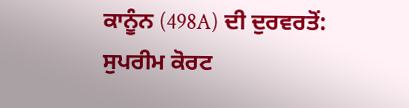ਕਾਨੂੰਨ (498A) ਦੀ ਦੁਰਵਰਤੋਂ: ਸੁਪਰੀਮ ਕੋਰਟ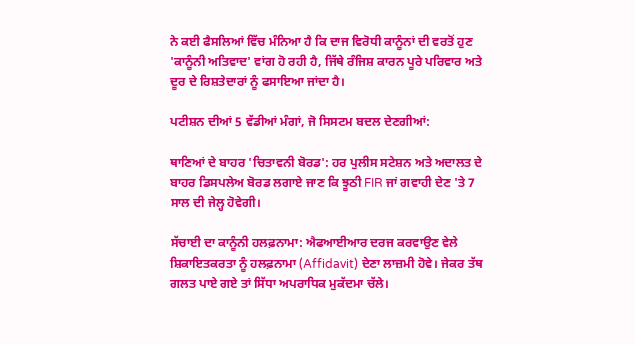ਨੇ ਕਈ ਫੈਸਲਿਆਂ ਵਿੱਚ ਮੰਨਿਆ ਹੈ ਕਿ ਦਾਜ ਵਿਰੋਧੀ ਕਾਨੂੰਨਾਂ ਦੀ ਵਰਤੋਂ ਹੁਣ 'ਕਾਨੂੰਨੀ ਅਤਿਵਾਦ' ਵਾਂਗ ਹੋ ਰਹੀ ਹੈ, ਜਿੱਥੇ ਰੰਜਿਸ਼ ਕਾਰਨ ਪੂਰੇ ਪਰਿਵਾਰ ਅਤੇ ਦੂਰ ਦੇ ਰਿਸ਼ਤੇਦਾਰਾਂ ਨੂੰ ਫਸਾਇਆ ਜਾਂਦਾ ਹੈ।

ਪਟੀਸ਼ਨ ਦੀਆਂ 5 ਵੱਡੀਆਂ ਮੰਗਾਂ, ਜੋ ਸਿਸਟਮ ਬਦਲ ਦੇਣਗੀਆਂ:

ਥਾਣਿਆਂ ਦੇ ਬਾਹਰ 'ਚਿਤਾਵਨੀ ਬੋਰਡ': ਹਰ ਪੁਲੀਸ ਸਟੇਸ਼ਨ ਅਤੇ ਅਦਾਲਤ ਦੇ ਬਾਹਰ ਡਿਸਪਲੇਅ ਬੋਰਡ ਲਗਾਏ ਜਾਣ ਕਿ ਝੂਠੀ FIR ਜਾਂ ਗਵਾਹੀ ਦੇਣ 'ਤੇ 7 ਸਾਲ ਦੀ ਜੇਲ੍ਹ ਹੋਵੇਗੀ।

ਸੱਚਾਈ ਦਾ ਕਾਨੂੰਨੀ ਹਲਫ਼ਨਾਮਾ: ਐਫਆਈਆਰ ਦਰਜ ਕਰਵਾਉਣ ਵੇਲੇ ਸ਼ਿਕਾਇਤਕਰਤਾ ਨੂੰ ਹਲਫ਼ਨਾਮਾ (Affidavit) ਦੇਣਾ ਲਾਜ਼ਮੀ ਹੋਵੇ। ਜੇਕਰ ਤੱਥ ਗਲਤ ਪਾਏ ਗਏ ਤਾਂ ਸਿੱਧਾ ਅਪਰਾਧਿਕ ਮੁਕੱਦਮਾ ਚੱਲੇ।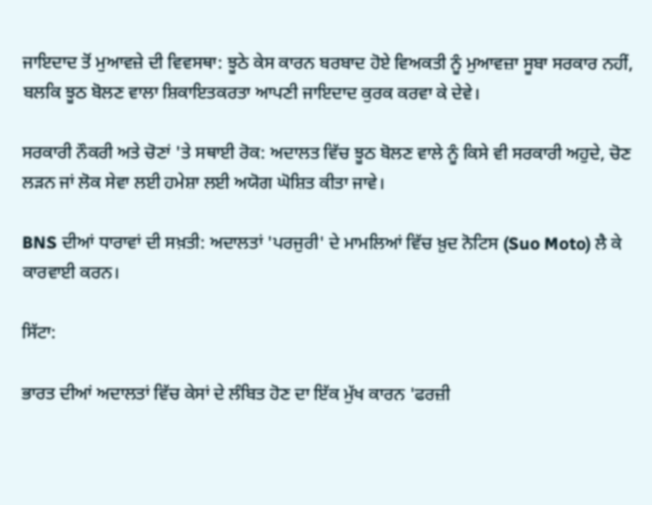ਜਾਇਦਾਦ ਤੋਂ ਮੁਆਵਜ਼ੇ ਦੀ ਵਿਵਸਥਾ: ਝੂਠੇ ਕੇਸ ਕਾਰਨ ਬਰਬਾਦ ਹੋਏ ਵਿਅਕਤੀ ਨੂੰ ਮੁਆਵਜ਼ਾ ਸੂਬਾ ਸਰਕਾਰ ਨਹੀਂ, ਬਲਕਿ ਝੂਠ ਬੋਲਣ ਵਾਲਾ ਸ਼ਿਕਾਇਤਕਰਤਾ ਆਪਣੀ ਜਾਇਦਾਦ ਕੁਰਕ ਕਰਵਾ ਕੇ ਦੇਵੇ।

ਸਰਕਾਰੀ ਨੌਕਰੀ ਅਤੇ ਚੋਣਾਂ 'ਤੇ ਸਥਾਈ ਰੋਕ: ਅਦਾਲਤ ਵਿੱਚ ਝੂਠ ਬੋਲਣ ਵਾਲੇ ਨੂੰ ਕਿਸੇ ਵੀ ਸਰਕਾਰੀ ਅਹੁਦੇ, ਚੋਣ ਲੜਨ ਜਾਂ ਲੋਕ ਸੇਵਾ ਲਈ ਹਮੇਸ਼ਾ ਲਈ ਅਯੋਗ ਘੋਸ਼ਿਤ ਕੀਤਾ ਜਾਵੇ।

BNS ਦੀਆਂ ਧਾਰਾਵਾਂ ਦੀ ਸਖ਼ਤੀ: ਅਦਾਲਤਾਂ 'ਪਰਜੁਰੀ' ਦੇ ਮਾਮਲਿਆਂ ਵਿੱਚ ਖ਼ੁਦ ਨੋਟਿਸ (Suo Moto) ਲੈ ਕੇ ਕਾਰਵਾਈ ਕਰਨ।

ਸਿੱਟਾ:

ਭਾਰਤ ਦੀਆਂ ਅਦਾਲਤਾਂ ਵਿੱਚ ਕੇਸਾਂ ਦੇ ਲੰਬਿਤ ਹੋਣ ਦਾ ਇੱਕ ਮੁੱਖ ਕਾਰਨ 'ਫਰਜ਼ੀ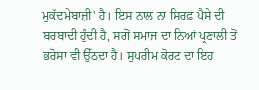ਮੁਕੱਦਮੇਬਾਜ਼ੀ' ਹੈ। ਇਸ ਨਾਲ ਨਾ ਸਿਰਫ਼ ਪੈਸੇ ਦੀ ਬਰਬਾਦੀ ਹੁੰਦੀ ਹੈ, ਸਗੋਂ ਸਮਾਜ ਦਾ ਨਿਆਂ ਪ੍ਰਣਾਲੀ ਤੋਂ ਭਰੋਸਾ ਵੀ ਉੱਠਦਾ ਹੈ। ਸੁਪਰੀਮ ਕੋਰਟ ਦਾ ਇਹ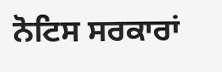ਨੋਟਿਸ ਸਰਕਾਰਾਂ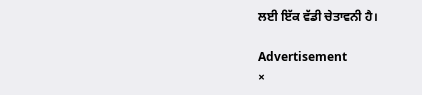ਲਈ ਇੱਕ ਵੱਡੀ ਚੇਤਾਵਨੀ ਹੈ।

Advertisement
×